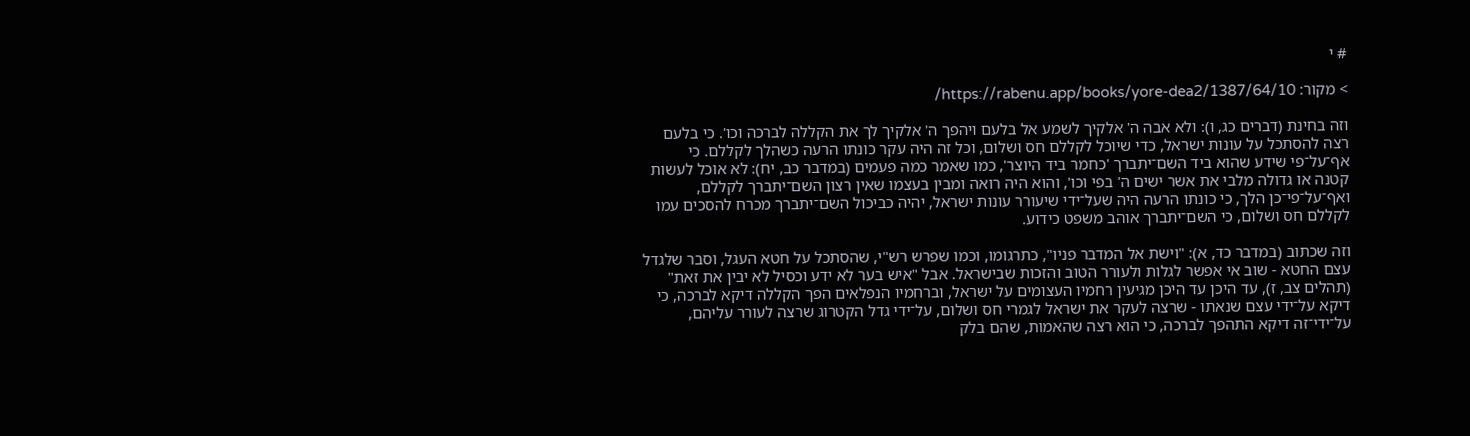# י

> מקור: https://rabenu.app/books/yore-dea2/1387/64/10/

וזה בחינת (דברים כג, ו): ולא אבה ה' אלקיך לשמע אל בלעם ויהפך ה' אלקיך לך את הקללה לברכה וכו'. כי בלעם רצה להסתכל על עונות ישראל, כדי שיוכל לקללם חס ושלום, וכל זה היה עקר כונתו הרעה כשהלך לקללם. כי אף־על־פי שידע שהוא ביד השם־יתברך 'כחמר ביד היוצר', כמו שאמר כמה פעמים (במדבר כב, יח): לא אוכל לעשות קטנה או גדולה מלבי את אשר ישים ה' בפי וכו', והוא היה רואה ומבין בעצמו שאין רצון השם־יתברך לקללם, ואף־על־פי־כן הלך, כי כונתו הרעה היה שעל־ידי שיעורר עונות ישראל, יהיה כביכול השם־יתברך מכרח להסכים עמו לקללם חס ושלום, כי השם־יתברך אוהב משפט כידוע.

וזה שכתוב (במדבר כד, א): "וישת אל המדבר פניו", כתרגומו, וכמו שפרש רש"י, שהסתכל על חטא העגל, וסבר שלגדל עצם החטא - שוב אי אפשר לגלות ולעורר הטוב והזכות שבישראל. אבל "איש בער לא ידע וכסיל לא יבין את זאת" (תהלים צב, ז), עד היכן עד היכן מגיעין רחמיו העצומים על ישראל, וברחמיו הנפלאים הפך הקללה דיקא לברכה, כי דיקא על־ידי עצם שנאתו - שרצה לעקר את ישראל לגמרי חס ושלום, על־ידי גדל הקטרוג שרצה לעורר עליהם, על־ידי־זה דיקא התהפך לברכה, כי הוא רצה שהאמות, שהם בלק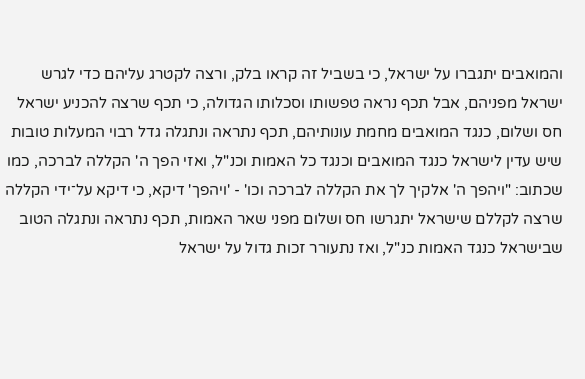והמואבים יתגברו על ישראל, כי בשביל זה קראו בלק, ורצה לקטרג עליהם כדי לגרש ישראל מפניהם, אבל תכף נראה טפשותו וסכלותו הגדולה, כי תכף שרצה להכניע ישראל חס ושלום, כנגד המואבים מחמת עונותיהם, תכף נתראה ונתגלה גדל רבוי המעלות טובות שיש עדין לישראל כנגד המואבים וכנגד כל האמות וכנ"ל, ואזי הפך ה' הקללה לברכה, כמו שכתוב: "ויהפך ה' אלקיך לך את הקללה לברכה וכו' - 'ויהפך' דיקא, כי דיקא על־ידי הקללה שרצה לקללם שישראל יתגרשו חס ושלום מפני שאר האמות, תכף נתראה ונתגלה הטוב שבישראל כנגד האמות כנ"ל, ואז נתעורר זכות גדול על ישראל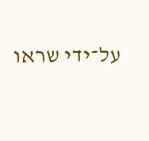על־ידי שראו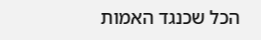הכל שכנגד האמות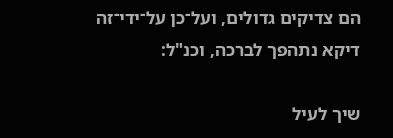הם צדיקים גדולים, ועל־כן על־ידי־זה דיקא נתהפך לברכה, וכנ"ל:

שיך לעיל